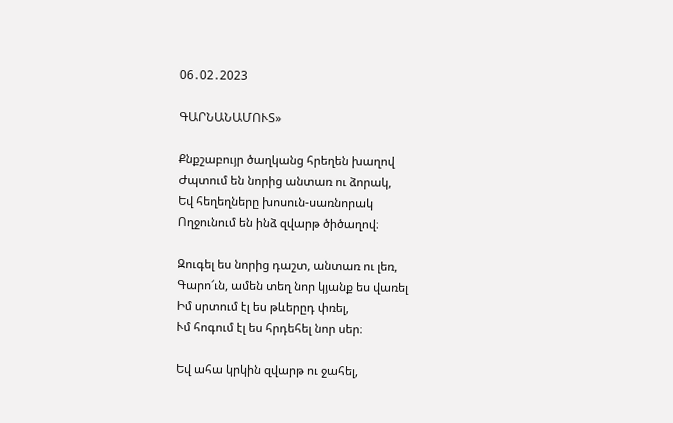06․02․2023

ԳԱՐՆԱՆԱՄՈՒՏ»

Քնքշաբույր ծաղկանց հրեղեն խաղով
Ժպտում են նորից անտառ ու ձորակ,
Եվ հեղեղները խոսուն-սառնորակ
Ողջունում են ինձ զվարթ ծիծաղով։

Զուգել ես նորից դաշտ, անտառ ու լեռ,
Գարո՜ւն, ամեն տեղ նոր կյանք ես վառել
Իմ սրտում էլ ես թևերըդ փռել,
Ւմ հոգում էլ ես հրդեհել նոր սեր։

Եվ ահա կրկին զվարթ ու ջահել,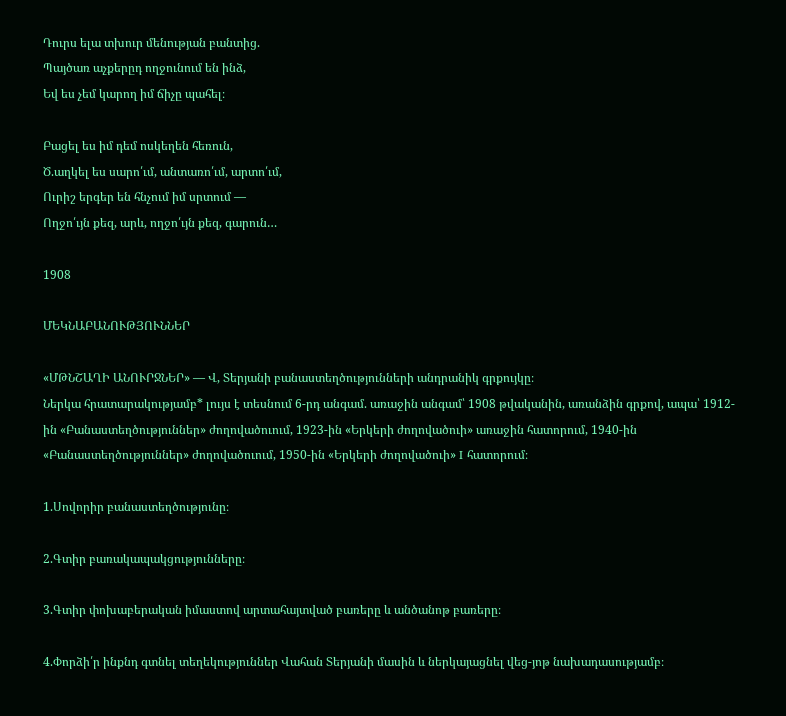Դուրս ելա տխուր մենության բանտից.
Պայծառ աչքերըդ ողջունում են ինձ,
Եվ ես չեմ կարող իմ ճիչը պահել։

Բացել ես իմ դեմ ոսկեղեն հեռուն,
Ծ.աղկել ես սարո՛ւմ, անտառո՛ւմ, արտո՛ւմ,
Ուրիշ երգեր են հնչում իմ սրտում —
Ողջո՛ւյն քեզ, արև, ողջո՛ւյն քեզ, գարուն…

1908

ՄԵԿՆԱԲԱՆՈՒԹՅՈՒՆՆԵՐ

«ՄԹՆՇԱՂԻ ԱՆՈՒՐՋՆԵՐ» — Վ, Տերյանի բանաստեղծությունների անդրանիկ գրքույկը։
Ներկա հրատարակությամբ* լույս է տեսնում 6-րդ անգամ. առաջին անգամ՝ 1908 թվականին, առանձին գրքով, ապա՝ 1912-ին «Բանաստեղծություններ» ժողովածուում, 1923-ին «Երկերի ժողովածուի» առաջին հատորում, 1940-ին «Բանաստեղծություններ» ժողովածուում, 1950-ին «Երկերի ժողովածուի» I հատորում։

1.Սովորիր բանաստեղծությունը։

2.Գտիր բառակապակցությունները։

3.Գտիր փոխաբերական իմաստով արտահայտված բառերը և անծանոթ բառերը։

4.Փորձի՛ր ինքնդ գտնել տեղեկություններ Վահան Տերյանի մասին և ներկայացնել վեց-յոթ նախադասությամբ։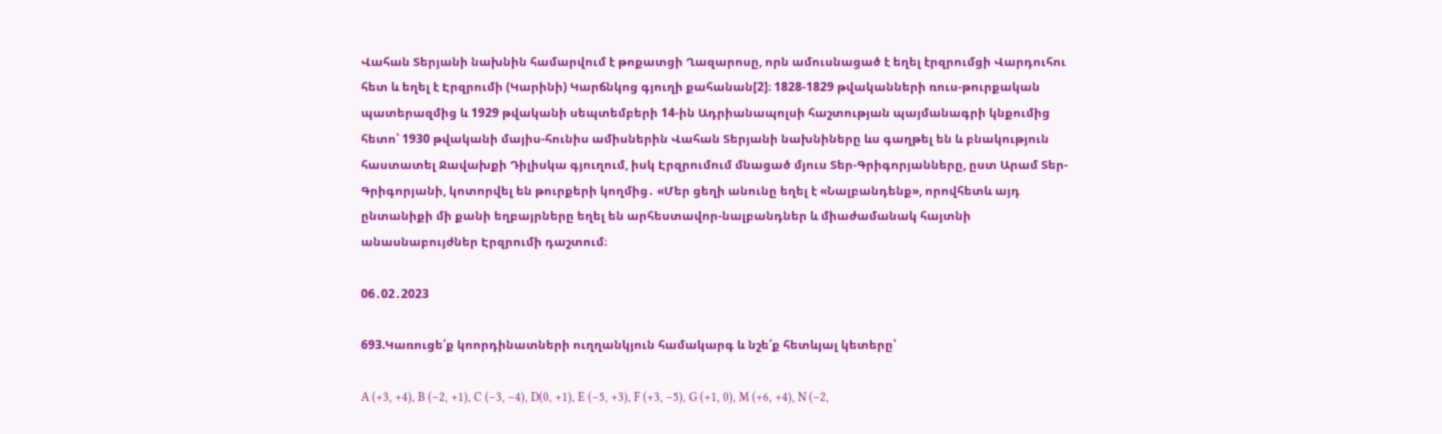Վահան Տերյանի նախնին համարվում է թոքատցի Ղազարոսը, որն ամուսնացած է եղել էրզրումցի Վարդուհու հետ և եղել է Էրզրումի (Կարինի) Կարճնկոց գյուղի քահանան[2]։ 1828-1829 թվականների ռուս-թուրքական պատերազմից և 1929 թվականի սեպտեմբերի 14-ին Ադրիանապոլսի հաշտության պայմանագրի կնքումից հետո՝ 1930 թվականի մայիս-հունիս ամիսներին Վահան Տերյանի նախնիները ևս գաղթել են և բնակություն հաստատել Ջավախքի Դիլիսկա գյուղում, իսկ Էրզրումում մնացած մյուս Տեր-Գրիգորյանները, ըստ Արամ Տեր-Գրիգորյանի, կոտորվել են թուրքերի կողմից․ «Մեր ցեղի անունը եղել է «Նալբանդենք», որովհետև այդ ընտանիքի մի քանի եղբայրները եղել են արհեստավոր-նալբանդներ և միաժամանակ հայտնի անասնաբույժներ Էրզրումի դաշտում։

06․02․2023

693.Կառուցե՛ք կոորդինատների ուղղանկյուն համակարգ և նշե՛ք հետևյալ կետերը՝

A (+3, +4), B (–2, +1), C (–3, –4), D(0, +1), E (–5, +3), F (+3, –5), G (+1, 0), M (+6, +4), N (–2,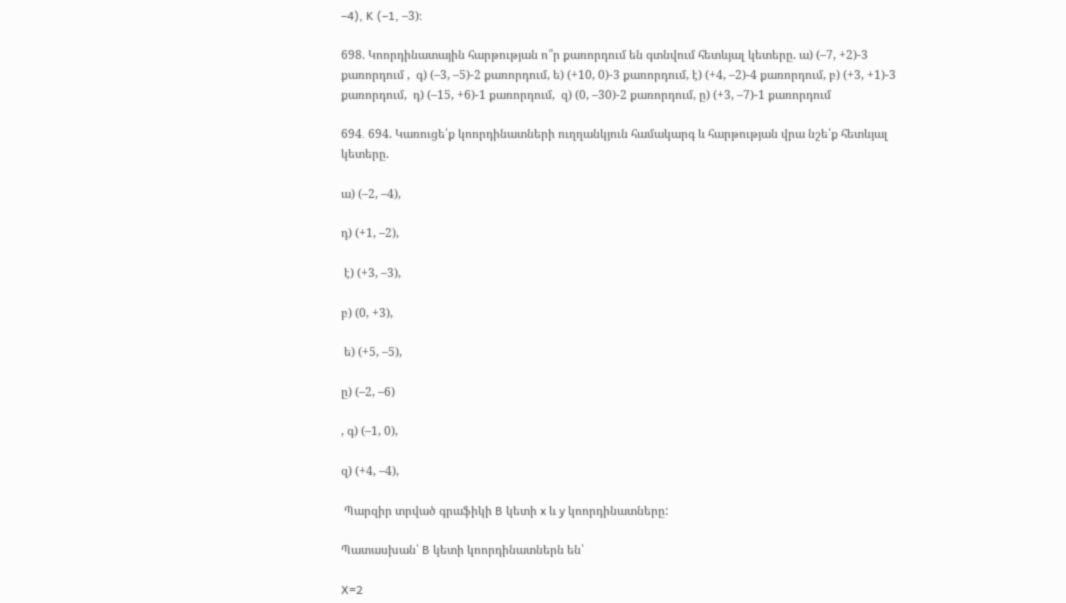–4), K (–1, –3)։

698. Կոորդինատային հարթության ո՞ր քառորդում են գտնվում հետևյալ կետերը. ա) (–7, +2)-3 քառորդում ,  գ) (–3, –5)-2 քառորդում, ե) (+10, 0)-3 քառորդում, է) (+4, –2)-4 քառորդում, բ) (+3, +1)-3 քառորդում,  դ) (–15, +6)-1 քառորդում,  զ) (0, –30)-2 քառորդում, ը) (+3, –7)-1 քառորդում

694․ 694. Կառուցե՛ք կոորդինատների ուղղանկյուն համակարգ և հարթության վրա նշե՛ք հետևյալ կետերը.

ա) (–2, –4),

դ) (+1, –2),

 է) (+3, –3),

բ) (0, +3),

 ե) (+5, –5),

ը) (–2, –6)

, գ) (–1, 0),

զ) (+4, –4),

 Պարզիր տրված գրաֆիկի B կետի x և y կոորդինատները:

Պատասխան՝ B կետի կոորդինատներն են՝

X=2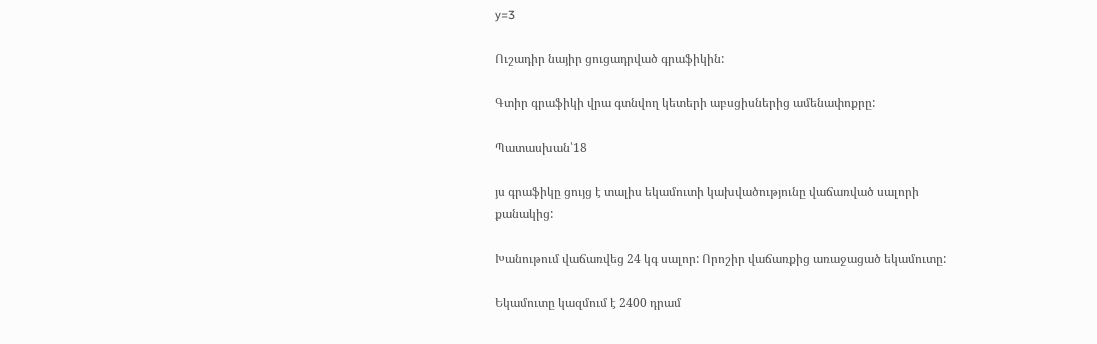y=3

Ուշադիր նայիր ցուցադրված գրաֆիկին:

Գտիր գրաֆիկի վրա գտնվող կետերի աբսցիսներից ամենափոքրը:

Պատասխան՝18

յս գրաֆիկը ցույց է տալիս եկամուտի կախվածությունը վաճառված սալորի քանակից:

Խանութում վաճառվեց 24 կգ սալոր: Որոշիր վաճառքից առաջացած եկամուտը:

Եկամուտը կազմում է 2400 դրամ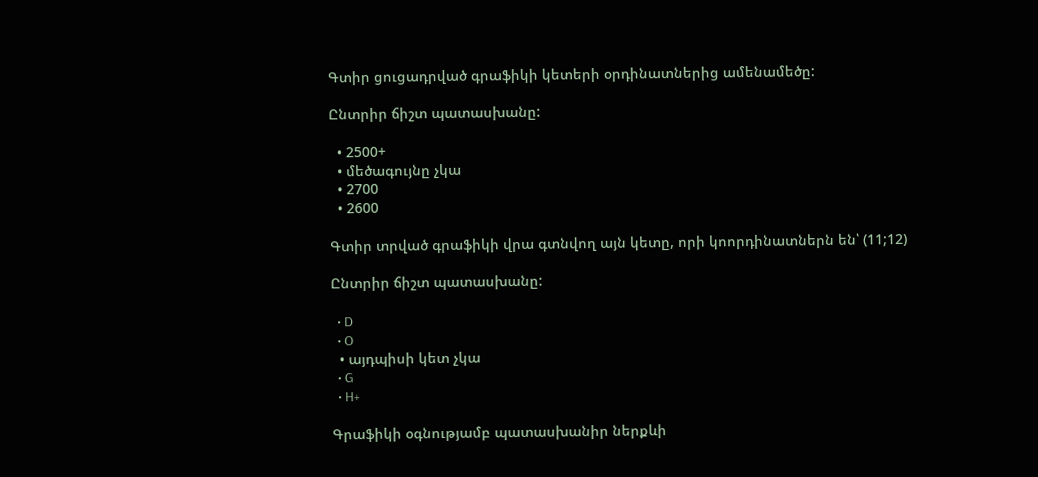Գտիր ցուցադրված գրաֆիկի կետերի օրդինատներից ամենամեծը:

Ընտրիր ճիշտ պատասխանը:

  • 2500+
  • մեծագույնը չկա
  • 2700
  • 2600

Գտիր տրված գրաֆիկի վրա գտնվող այն կետը, որի կոորդինատներն են՝ (11;12)

Ընտրիր ճիշտ պատասխանը:

  • D
  • O
  • այդպիսի կետ չկա
  • G
  • H+

Գրաֆիկի օգնությամբ պատասխանիր ներքևի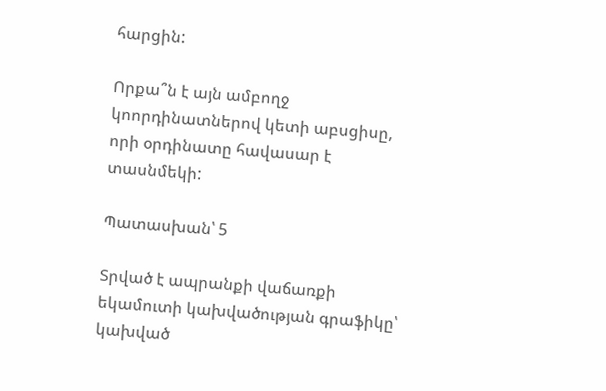հարցին:

Որքա՞ն է այն ամբողջ կոորդինատներով կետի աբսցիսը, որի օրդինատը հավասար է տասնմեկի:

Պատասխան՝ 5

Տրված է ապրանքի վաճառքի եկամուտի կախվածության գրաֆիկը՝ կախված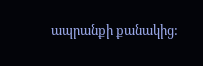ապրանքի քանակից: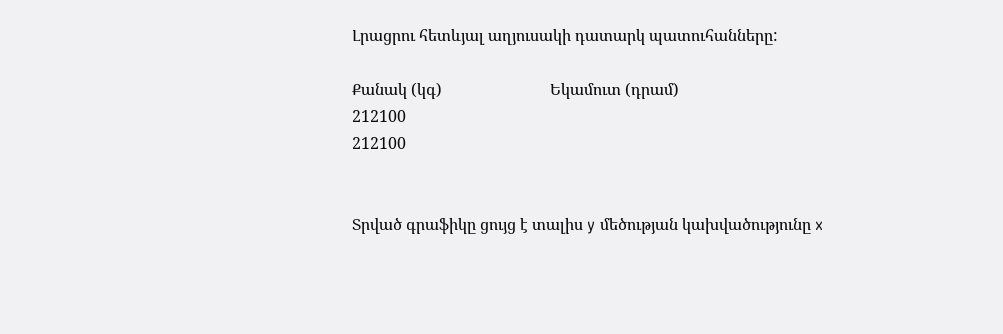Լրացրու հետևյալ աղյուսակի դատարկ պատուհանները:

Քանակ (կգ)                           Եկամուտ (դրամ)
212100
212100


Տրված գրաֆիկը ցույց է տալիս y մեծության կախվածությունը x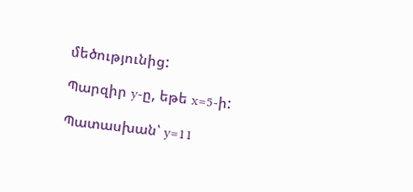մեծությունից:

Պարզիր y-ը, եթե x=5-ի:

Պատասխան՝ y=11